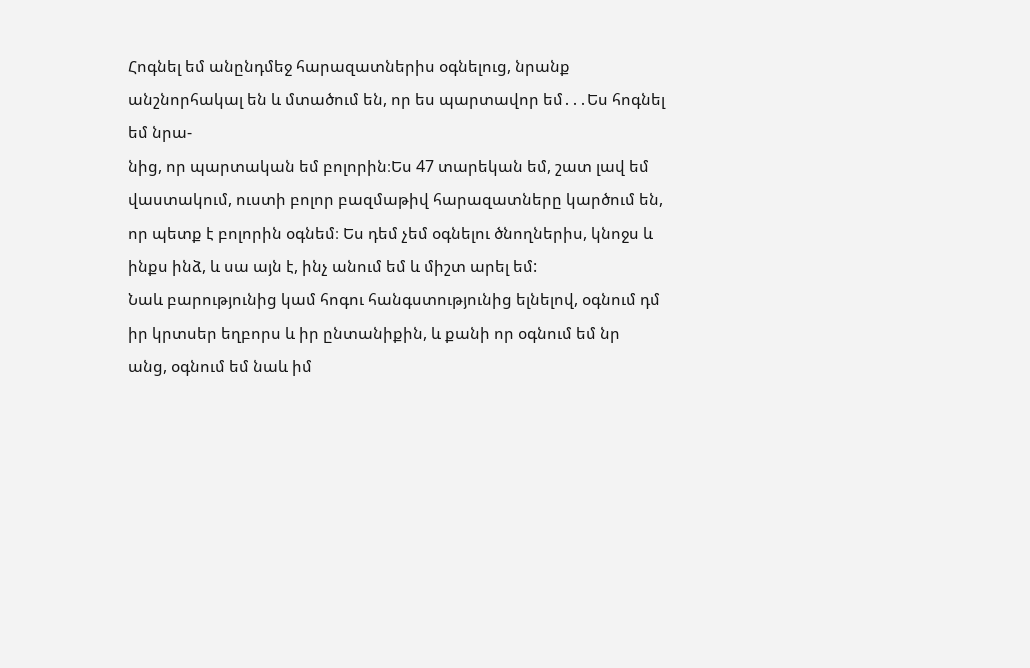Հոգնել եմ անընդմեջ հարազատներիս օգնելուց, նրանք անշնորհակալ են և մտածում են, որ ես պարտավոր եմ․․․Ես հոգնել եմ նրա-
նից, որ պարտական եմ բոլորին։Ես 47 տարեկան եմ, շատ լավ եմ վաստակում, ուստի բոլոր բազմաթիվ հարազատները կարծում են,
որ պետք է բոլորին օգնեմ։ Ես դեմ չեմ օգնելու ծնողներիս, կնոջս և ինքս ինձ, և սա այն է, ինչ անում եմ և միշտ արել եմ:
Նաև բարությունից կամ հոգու հանգստությունից ելնելով, օգնում դմ իր կրտսեր եղբորս և իր ընտանիքին, և քանի որ օգնում եմ նր
անց, օգնում եմ նաև իմ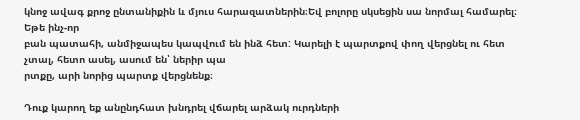կնոջ ավագ քրոջ ընտանիքին և մյուս հարազատներին։Եվ բոլորը սկսեցին սա նորմալ համարել։ Եթե ինչ-որ
բան պատահի, անմիջապես կապվում են ինձ հետ: Կարելի է պարտքով փող վերցնել ու հետ չտալ, հետո ասել, ասում են՝ ներիր պա
րտքը, արի նորից պարտք վերցնենք։

Դուք կարող եք անընդհատ խնդրել վճարել արձակ ուրդների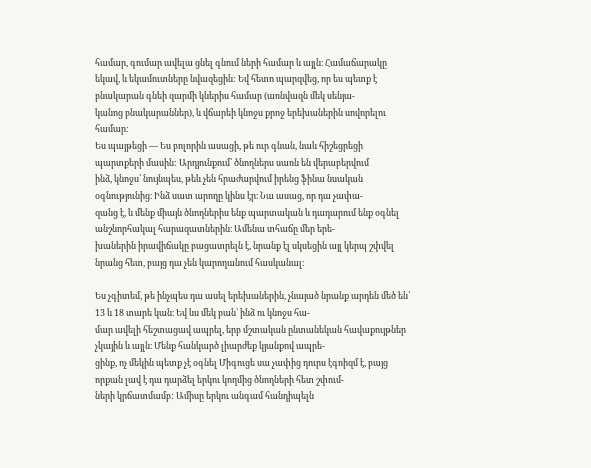համար, գումար ավելա ցնել գնում ների համար և այլն։ Համաճարակը
եկավ, և եկամուտները նվազեցին: Եվ հետո պարզվեց, որ ես պետք է բնակարան գնեի զարմի կներիս համար (առնվազն մեկ սենյա-
կանոց բնակարաններ), և վճարեի կնոջս քրոջ երեխաներին սովորելու համար։
Ես պայթեցի — Ես բոլորին ասացի, թե ուր գնան, նաև հիշեցրեցի պարտքերի մասին: Արդյունքում՝ ծնողներս սառն են վերաբերվում
ինձ, կնոջս՝ նույնպես, թեև չեն հրաժարվում իրենց ֆինա նսական օգնությունից։ Ինձ սատ արողը կինս էր։ Նա ասաց, որ դա չափա-
զանց է, և մենք միայն ծնողներիս ենք պարտական և դադարում ենք օգնել անշնորհակալ հարազատներին։ Ամենա տհաճը մեր երե-
խաներին իրավիճակը բացատրելն է, նրանք էլ սկսեցին այլ կերպ շփվել նրանց հետ, բայց դա չեն կարողանում հասկանալ։

Ես չգիտեմ, թե ինչպես դա ասել երեխաներին, չնայած նրանք արդեն մեծ են՝ 13 և 18 տարե կան։ Եվ ևս մեկ բան՝ ինձ ու կնոջս հա-
մար ավելի հեշտացավ ապրել, երբ մշտական ընտանեկան հավաքույթներ չկային և այլն։ Մենք հանկարծ լիարժեք կյանքով ապրե-
ցինք, ոչ մեկին պետք չէ օգնել Միգուցե սա չափից դուրս էգոիզմ է, բայց որքան լավ է դա դարձել երկու կողմից ծնողների հետ շփում-
ների կրճատմամբ: Ամիսը երկու անգամ հանդիպելն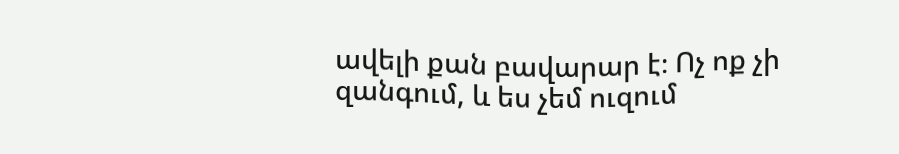ավելի քան բավարար է։ Ոչ ոք չի զանգում, և ես չեմ ուզում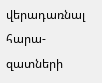վերադառնալ հարա-
զատների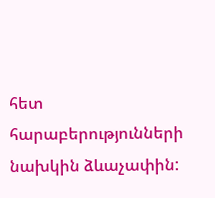հետ հարաբերությունների նախկին ձևաչափին: